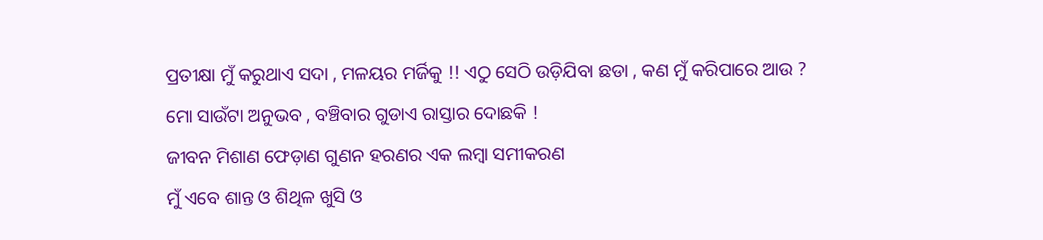ପ୍ରତୀକ୍ଷା ମୁଁ କରୁଥାଏ ସଦା , ମଳୟର ମର୍ଜିକୁ !! ଏଠୁ ସେଠି ଉଡ଼ିଯିବା ଛଡା , କଣ ମୁଁ କରିପାରେ ଆଉ ?
ମୋ ସାଉଁଟା ଅନୁଭବ , ବଞ୍ଚିବାର ଗୁଡାଏ ରାସ୍ତାର ଦୋଛକି !
ଜୀବନ ମିଶାଣ ଫେଡ଼ାଣ ଗୁଣନ ହରଣର ଏକ ଲମ୍ବା ସମୀକରଣ
ମୁଁ ଏବେ ଶାନ୍ତ ଓ ଶିଥିଳ ଖୁସି ଓ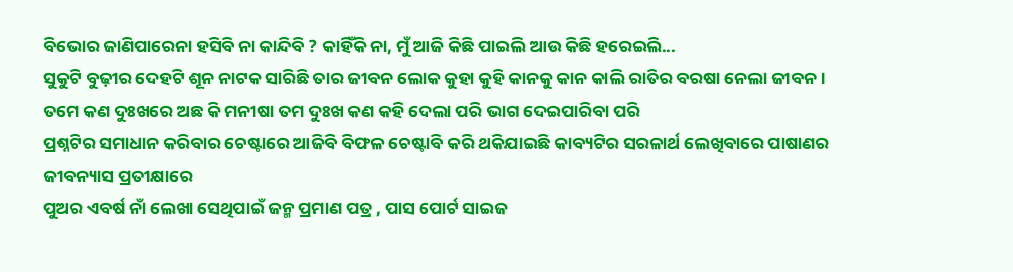ବିଭୋର ଜାଣିପାରେନା ହସିବି ନା କାନ୍ଦିବି ? କାହିଁକି ନା, ମୁଁ ଆଜି କିଛି ପାଇଲି ଆଉ କିଛି ହରେଇଲି...
ସୁକୁଟି ବୁଢ଼ୀର ଦେହଟି ଶୂନ ନାଟକ ସାରିଛି ତାର ଜୀବନ ଲୋକ କୁହା କୁହି କାନକୁ କାନ କାଲି ରାତିର ବରଷା ନେଲା ଜୀବନ ।
ତମେ କଣ ଦୁଃଖରେ ଅଛ କି ମନୀଷା ତମ ଦୁଃଖ କଣ କହି ଦେଲା ପରି ଭାଗ ଦେଇପାରିବା ପରି
ପ୍ରଶ୍ନଟିର ସମାଧାନ କରିବାର ଚେଷ୍ଟାରେ ଆଜିବି ବିଫଳ ଚେଷ୍ଟାବି କରି ଥକିଯାଇଛି କାବ୍ୟଟିର ସରଳାର୍ଥ ଲେଖିବାରେ ପାଷାଣର ଜୀବନ୍ୟାସ ପ୍ରତୀକ୍ଷାରେ
ପୁଅର ଏବର୍ଷ ନାଁ ଲେଖା ସେଥିପାଇଁ ଜନ୍ମ ପ୍ରମାଣ ପତ୍ର , ପାସ ପୋର୍ଟ ସାଇଜ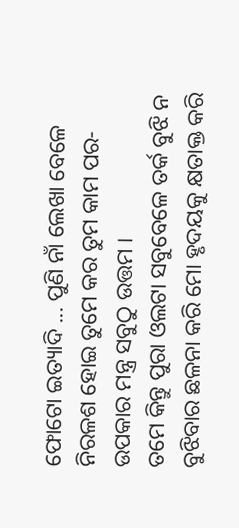ଫୋଟୋ ଇତ୍ୟାଦି ... ପୁଣି ନାଁ ଲେଖା ବେଳେ
ନିରଳଶ ହୋଇ ତୁମେ କର ତୁମ କାମ ପର-ଉପକାର ମନ୍ତ୍ର ସବୁଠୁ ଉତ୍ତମ ।
ତମେ କିନ୍ତୁ ପୁରା ଓଲଟା ସବୁବେଳେ ତର୍କ ବୁଝି ନ ବୁଝିବାର ଛଳନା କରି ମୋ ହୃଦୟକୁ କ୍ଷତାକ୍ତ କରି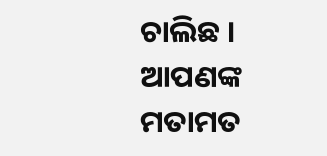ଚାଲିଛ ।
ଆପଣଙ୍କ ମତାମତ